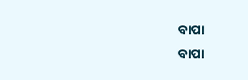ବାପା
ବାପା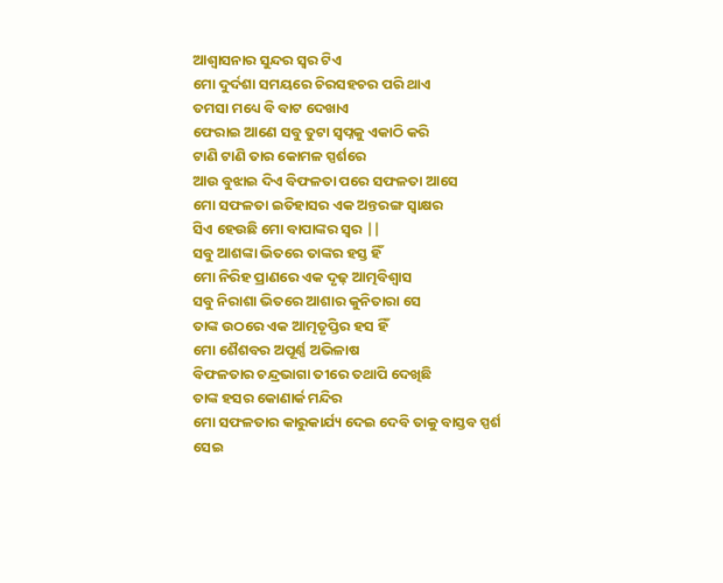ଆଶ୍ୱାସନାର ସୁନ୍ଦର ସ୍ୱର ଟିଏ
ମୋ ଦୁର୍ଦଶା ସମୟରେ ଚିରସହଚର ପରି ଥାଏ
ତମସା ମଧ୍ୟେ ବି ବାଟ ଦେଖାଏ
ଫେରାଇ ଆଣେ ସବୁ ତୁଟା ସ୍ୱପ୍ନକୁ ଏକାଠି କରି
ଟାଣି ଟାଣି ତାର କୋମଳ ସ୍ପର୍ଶରେ
ଆଉ ବୁଝାଇ ଦିଏ ବିଫଳତା ପରେ ସଫଳତା ଆସେ
ମୋ ସଫଳତା ଇତିହାସର ଏକ ଅନ୍ତରଙ୍ଗ ସ୍ଵାକ୍ଷର
ସିଏ ହେଉଛି ମୋ ବାପାଙ୍କର ସ୍ୱର ||
ସବୁ ଆଶଙ୍କା ଭିତରେ ତାଙ୍କର ହସ୍ତ ହିଁ
ମୋ ନିରିହ ପ୍ରାଣରେ ଏକ ଦୃଢ଼ ଆତ୍ମବିଶ୍ୱାସ
ସବୁ ନିରାଶା ଭିତରେ ଆଶାର କୁନିତାରା ସେ
ତାଙ୍କ ଉଠରେ ଏକ ଆତ୍ମତୃପ୍ତିର ହସ ହିଁ
ମୋ ଶୈଶବର ଅପୂର୍ଣ୍ଣ ଅଭିଳାଷ
ବିଫଳତାର ଚନ୍ଦ୍ରଭାଗା ତୀରେ ତଥାପି ଦେଖିଛି
ତାଙ୍କ ହସର କୋଣାର୍କ ମନ୍ଦିର
ମୋ ସଫଳତାର କାରୁକାର୍ଯ୍ୟ ଦେଇ ଦେବି ତାକୁ ବାସ୍ତବ ସ୍ପର୍ଶ
ସେଇ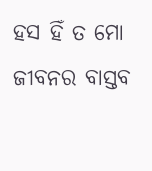ହସ ହିଁ ତ ମୋ ଜୀବନର ବାସ୍ତବ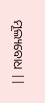ମୂଲ୍ୟବୋଧ ||